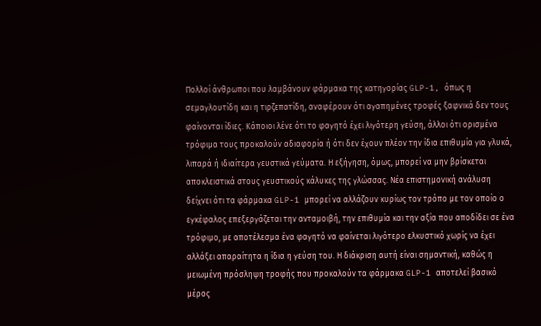Πολλοί άνθρωποι που λαμβάνουν φάρμακα της κατηγορίας GLP-1, όπως η σεμαγλουτίδη και η τιρζεπατίδη, αναφέρουν ότι αγαπημένες τροφές ξαφνικά δεν τους φαίνονται ίδιες. Κάποιοι λένε ότι το φαγητό έχει λιγότερη γεύση, άλλοι ότι ορισμένα τρόφιμα τους προκαλούν αδιαφορία ή ότι δεν έχουν πλέον την ίδια επιθυμία για γλυκά, λιπαρά ή ιδιαίτερα γευστικά γεύματα. Η εξήγηση, όμως, μπορεί να μην βρίσκεται αποκλειστικά στους γευστικούς κάλυκες της γλώσσας. Νέα επιστημονική ανάλυση δείχνει ότι τα φάρμακα GLP-1 μπορεί να αλλάζουν κυρίως τον τρόπο με τον οποίο ο εγκέφαλος επεξεργάζεται την ανταμοιβή, την επιθυμία και την αξία που αποδίδει σε ένα τρόφιμο, με αποτέλεσμα ένα φαγητό να φαίνεται λιγότερο ελκυστικό χωρίς να έχει αλλάξει απαραίτητα η ίδια η γεύση του. Η διάκριση αυτή είναι σημαντική, καθώς η μειωμένη πρόσληψη τροφής που προκαλούν τα φάρμακα GLP-1 αποτελεί βασικό μέρος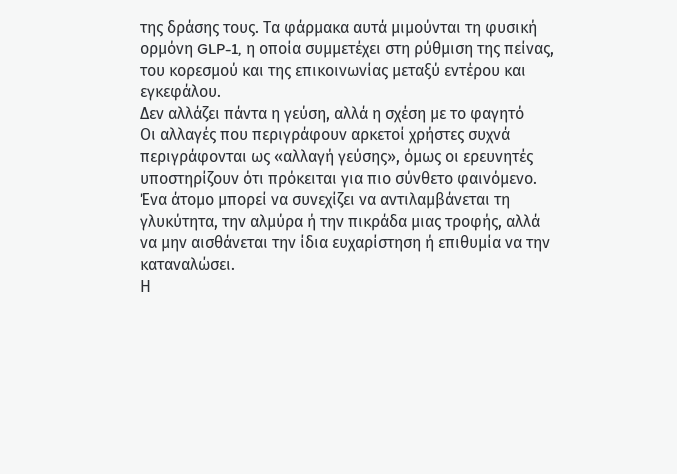της δράσης τους. Τα φάρμακα αυτά μιμούνται τη φυσική ορμόνη GLP-1, η οποία συμμετέχει στη ρύθμιση της πείνας, του κορεσμού και της επικοινωνίας μεταξύ εντέρου και εγκεφάλου.
Δεν αλλάζει πάντα η γεύση, αλλά η σχέση με το φαγητό
Οι αλλαγές που περιγράφουν αρκετοί χρήστες συχνά περιγράφονται ως «αλλαγή γεύσης», όμως οι ερευνητές υποστηρίζουν ότι πρόκειται για πιο σύνθετο φαινόμενο. Ένα άτομο μπορεί να συνεχίζει να αντιλαμβάνεται τη γλυκύτητα, την αλμύρα ή την πικράδα μιας τροφής, αλλά να μην αισθάνεται την ίδια ευχαρίστηση ή επιθυμία να την καταναλώσει.
Η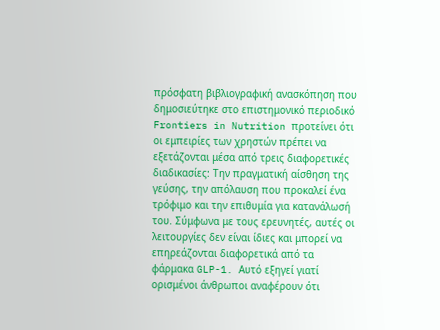πρόσφατη βιβλιογραφική ανασκόπηση που δημοσιεύτηκε στο επιστημονικό περιοδικό Frontiers in Nutrition προτείνει ότι οι εμπειρίες των χρηστών πρέπει να εξετάζονται μέσα από τρεις διαφορετικές διαδικασίες: Tην πραγματική αίσθηση της γεύσης, την απόλαυση που προκαλεί ένα τρόφιμο και την επιθυμία για κατανάλωσή του. Σύμφωνα με τους ερευνητές, αυτές οι λειτουργίες δεν είναι ίδιες και μπορεί να επηρεάζονται διαφορετικά από τα φάρμακα GLP-1. Αυτό εξηγεί γιατί ορισμένοι άνθρωποι αναφέρουν ότι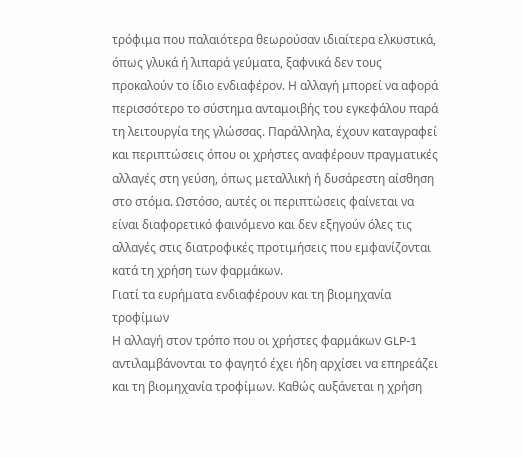τρόφιμα που παλαιότερα θεωρούσαν ιδιαίτερα ελκυστικά, όπως γλυκά ή λιπαρά γεύματα, ξαφνικά δεν τους προκαλούν το ίδιο ενδιαφέρον. Η αλλαγή μπορεί να αφορά περισσότερο το σύστημα ανταμοιβής του εγκεφάλου παρά τη λειτουργία της γλώσσας. Παράλληλα, έχουν καταγραφεί και περιπτώσεις όπου οι χρήστες αναφέρουν πραγματικές αλλαγές στη γεύση, όπως μεταλλική ή δυσάρεστη αίσθηση στο στόμα. Ωστόσο, αυτές οι περιπτώσεις φαίνεται να είναι διαφορετικό φαινόμενο και δεν εξηγούν όλες τις αλλαγές στις διατροφικές προτιμήσεις που εμφανίζονται κατά τη χρήση των φαρμάκων.
Γιατί τα ευρήματα ενδιαφέρουν και τη βιομηχανία τροφίμων
Η αλλαγή στον τρόπο που οι χρήστες φαρμάκων GLP-1 αντιλαμβάνονται το φαγητό έχει ήδη αρχίσει να επηρεάζει και τη βιομηχανία τροφίμων. Καθώς αυξάνεται η χρήση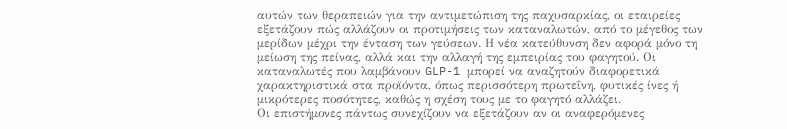αυτών των θεραπειών για την αντιμετώπιση της παχυσαρκίας, οι εταιρείες εξετάζουν πώς αλλάζουν οι προτιμήσεις των καταναλωτών, από το μέγεθος των μερίδων μέχρι την ένταση των γεύσεων. Η νέα κατεύθυνση δεν αφορά μόνο τη μείωση της πείνας, αλλά και την αλλαγή της εμπειρίας του φαγητού. Οι καταναλωτές που λαμβάνουν GLP-1 μπορεί να αναζητούν διαφορετικά χαρακτηριστικά στα προϊόντα, όπως περισσότερη πρωτεΐνη, φυτικές ίνες ή μικρότερες ποσότητες, καθώς η σχέση τους με το φαγητό αλλάζει.
Οι επιστήμονες πάντως συνεχίζουν να εξετάζουν αν οι αναφερόμενες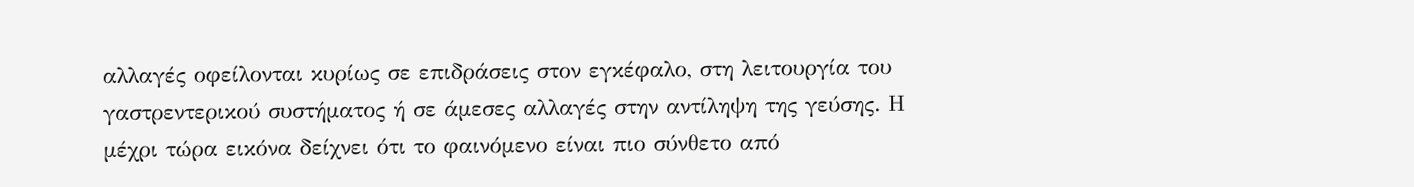αλλαγές οφείλονται κυρίως σε επιδράσεις στον εγκέφαλο, στη λειτουργία του γαστρεντερικού συστήματος ή σε άμεσες αλλαγές στην αντίληψη της γεύσης. Η μέχρι τώρα εικόνα δείχνει ότι το φαινόμενο είναι πιο σύνθετο από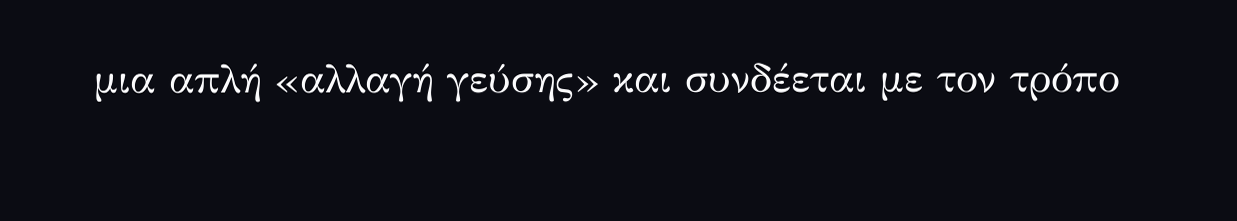μια απλή «αλλαγή γεύσης» και συνδέεται με τον τρόπο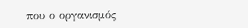που ο οργανισμός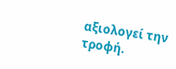αξιολογεί την τροφή.